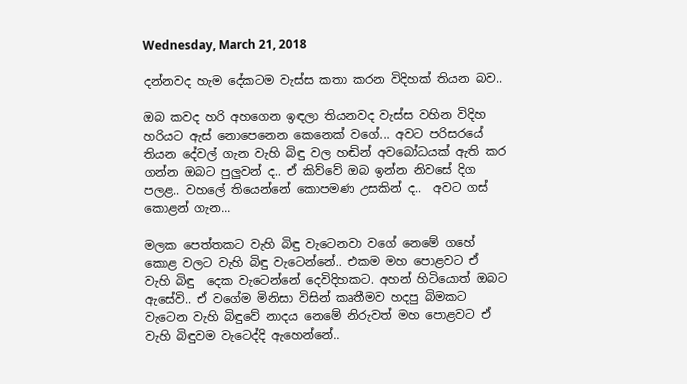Wednesday, March 21, 2018

දන්නවද හැම දේකටම වැස්ස කතා කරන විදිහක් තියන බව..

ඔබ කවද හරි අහගෙන ඉඳලා තියනවද වැස්ස වහින විදිහ හරියට ඇස් නොපෙනෙන කෙනෙක් වගේ... අවට පරිසරයේ තියන දේවල් ගැන වැහි බිඳු වල හඬින් අවබෝධයක් ඇති කර ගන්න ඔබට පුලුවන් ද.. ඒ කිව්වේ ඔබ ඉන්න නිවසේ දිග පලළ.. වහලේ තියෙන්නේ කොපමණ උසකින් ද..  අවට ගස් කොළන් ගැන...

මලක පෙත්තකට වැහි බිඳු වැටෙනවා වගේ නෙමේ ගහේ කොළ වලට වැහි බිඳු වැටෙන්නේ.. එකම මහ පොළවට ඒ වැහි බිඳු  දෙක වැටෙන්නේ දෙවිදිහකට. අහන් හිටියොත් ඔබට ඇසේවි.. ඒ වගේම මිනිසා විසින් කෘතීමව හදපු බිමකට වැටෙන වැහි බිඳුවේ නාදය නෙමේ නිරුවත් මහ පොළවට ඒ වැහි බිඳුවම වැටෙද්දි ඇහෙන්නේ..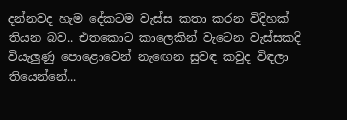දන්නවද හැම දේකටම වැස්ස කතා කරන විදිහක් තියන බව.. එතකොට කාලෙකින් වැටෙන වැස්සකදි වියැලුණු පොළොවෙන් නැඟෙන සුවඳ කවුද විඳලා තියෙන්නේ...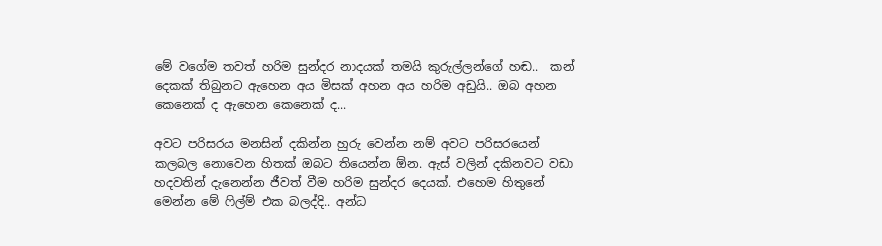මේ වගේම තවත් හරිම සුන්දර නාදයක් තමයි කුරුල්ලන්ගේ හඬ..  කන් දෙකක් තිබුනට ඇහෙන අය මිසක් අහන අය හරිම අඩුයි.. ඔබ අහන කෙනෙක් ද ඇහෙන කෙනෙක් ද...

අවට පරිසරය මනසින් දකින්න හුරු වෙන්න නම් අවට පරිසරයෙන් කලබල නොවෙන හිතක් ඔබට තියෙන්න ඕන. ඇස් වලින් දකිනවට වඩා හදවතින් දැනෙන්න ජීවත් වීම හරිම සුන්දර දෙයක්. එහෙම හිතුනේ මෙන්න මේ ෆිල්ම් එක බලද්දි.. අන්ධ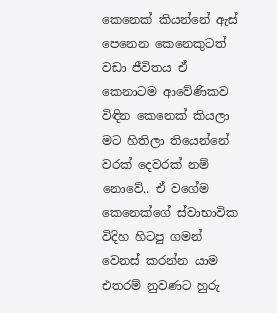කෙනෙක් කියන්නේ ඇස් පෙනෙන කෙනෙකුටත් වඩා ජීවිතය ඒ කෙනාටම ආවේණිකව විඳින කෙනෙක් කියලා මට හිතිලා තියෙන්නේ වරක් දෙවරක් නම් නොවේ.. ඒ වගේම කෙනෙක්ගේ ස්වාභාවික විදිහ හිටපු ගමන් වෙනස් කරන්න යාම එතරම් නුවණට හුරු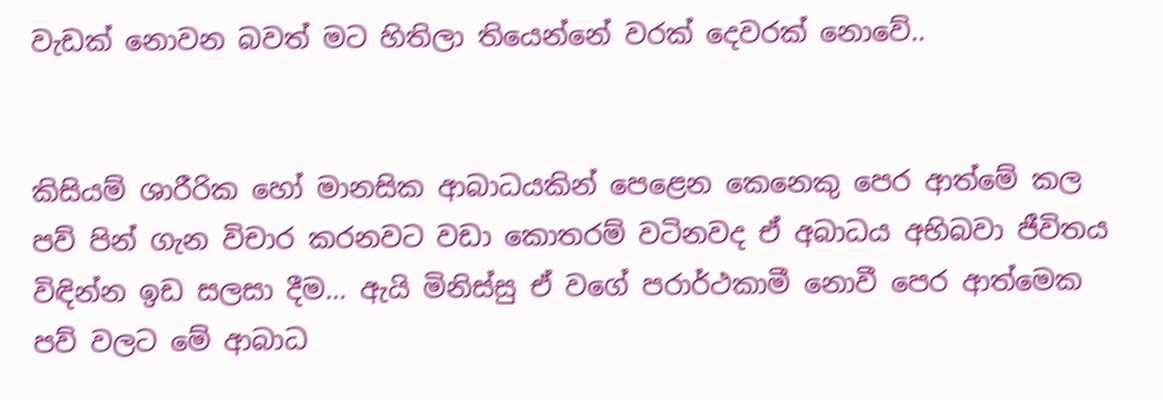වැඩක් නොවන බවත් මට හිතිලා තියෙන්නේ වරක් දෙවරක් නොවේ..


කිසියම් ශාරීරික හෝ මානසික ආබාධයකින් පෙළෙන කෙනෙකු පෙර ආත්මේ කල පව් පින් ගැන විචාර කරනවට වඩා කොතරම් වටිනවද ඒ අබාධය අභිබවා ජීවිතය විඳින්න ඉඩ සලසා දීම... ඇයි මිනිස්සු ඒ වගේ පරාර්ථකාමී නොවී පෙර ආත්මෙක පව් වලට මේ ආබාධ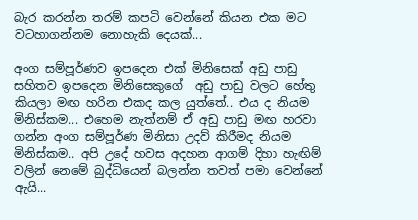බැර කරන්න තරම් කපටි වෙන්නේ කියන එක මට වටහාගන්නම නොහැකි දෙයක්...

අංග සම්පූර්ණව ඉපදෙන එක් මිනිසෙක් අඩු පාඩු සහිතව ඉපදෙන මිනිසෙකුගේ  අඩු පාඩු වලට හේතු කියලා මඟ හරින එකද කල යුත්තේ.. එය ද නියම මිනිස්කම... එහෙම නැත්නම් ඒ අඩු පාඩු මඟ හරවා ගන්න අංග සම්පූර්ණ මිනිසා උදව් කිරීමද නියම මිනිස්කම.. අපි උදේ හවස අදහන ආගම් දිහා හැඟිම් වලින් නෙමේ බුද්ධියෙන් බලන්න තවත් පමා වෙන්නේ ඇයි...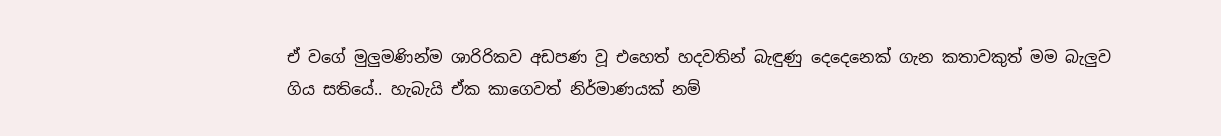ඒ වගේ මුලුමණින්ම ශාරිරිකව අඩපණ වූ එහෙත් හදවතින් බැඳුණු දෙදෙනෙක් ගැන කතාවකුත් මම බැලුව ගිය සතියේ.. හැබැයි ඒක කාගෙවත් නිර්මාණයක් නම්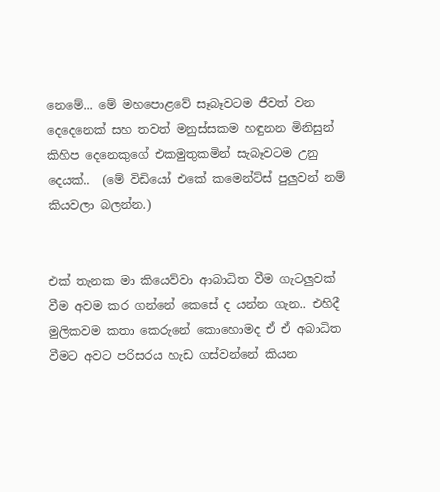නෙමේ... මේ මහපොළවේ සෑබෑවටම ජීවත් වන දෙදෙනෙක් සහ තවත් මනුස්සකම හඳුනන මිනිසුන් කිහිප දෙනෙකුගේ එකමුතුකමින් සැබෑවටම උනු දෙයක්..  (මේ විඩියෝ එකේ කමෙන්ට්ස් පුලුවන් නම් කියවලා බලන්න.)


එක් තැනක මා කියෙව්වා ආබාධිත වීම ගැටලුවක් වීම අවම කර ගන්නේ කෙසේ ද යන්න ගැන.. එහිදී මුලිකවම කතා කෙරුනේ කොහොමද ඒ ඒ අබාධිත වීමට අවට පරිසරය හැඩ ගස්වන්නේ කියන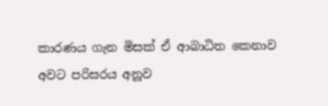කාරණය ගැන මිසක් ඒ ආබාධිත කෙනාව අවට පරිසරය අනූව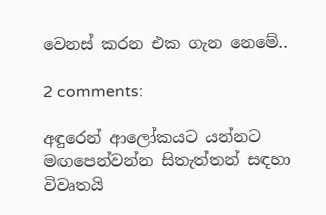වෙනස් කරන එක ගැන නෙමේ..

2 comments:

අඳුරෙන් ආලෝකයට යන්නට මඟපෙන්වන්න සිතැත්තන් සඳහා විවෘතයි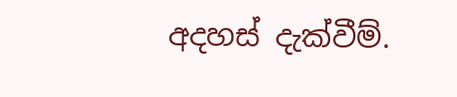අදහස් දැක්වීම්.